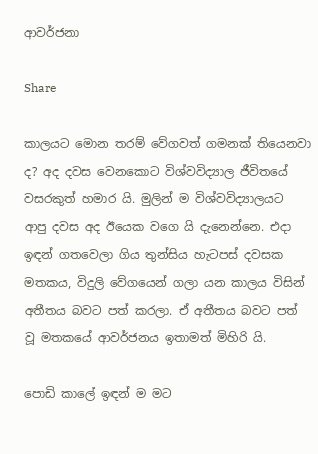ආවර්ජනා

Share

කාලයට මොන තරම් වේගවත් ගමනක් තියෙනවා ද? අද දවස වෙනකොට විශ්වවිද්‍යාල ජීවිතයේ වසරකුත් හමාර යි. මුලින් ම විශ්වවිද්‍යාලයට ආපු දවස අද ඊයෙක වගෙ යි දැනෙන්නෙ. එදා ඉඳන් ගතවෙලා ගිය තුන්සිය හැටපස් දවසක මතකය, විදුලි වේගයෙන් ගලා යන කාලය විසින් අතීතය බවට පත් කරලා. ඒ අතීතය බවට පත් වූ මතකයේ ආවර්ජනය ඉතාමත් මිහිරි යි.

පොඩි කාලේ ඉඳන් ම මට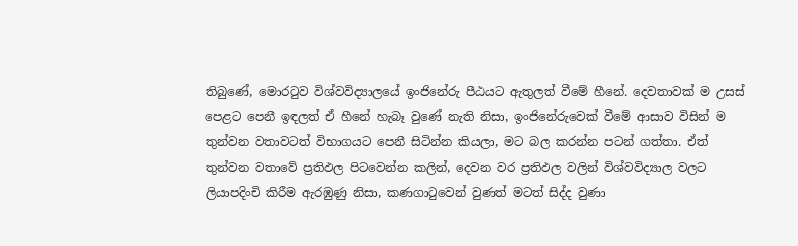තිබුණේ, මොරටුව විශ්වවිද්‍යාලයේ ඉංජිනේරු පීඨයට ඇතුලත් වීමේ හීනේ. දෙවතාවක් ම උසස් පෙළට පෙනී ඉඳලත් ඒ හීනේ හැබෑ වුණේ නැති නිසා, ඉංජිනේරුවෙක් වීමේ ආසාව විසින් ම තුන්වන වතාවටත් විභාගයට පෙනී සිටින්න කියලා, මට බල කරන්න පටන් ගත්තා. ඒත් තුන්වන වතාවේ ප්‍රතිඵල පිටවෙන්න කලින්, දෙවන වර ප්‍රතිඵල වලින් විශ්වවිද්‍යාල වලට ලියාපදිංචි කිරීම ඇරඹුණු නිසා, කණගාටුවෙන් වුණත් මටත් සිද්ද වුණා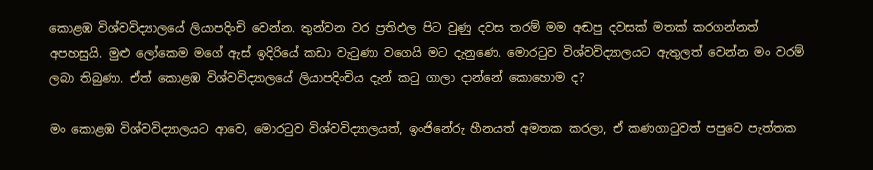කොළඹ විශ්වවිද්‍යාලයේ ලියාපදිංචි වෙන්න. තුන්වන වර ප්‍රතිඵල පිට වුණු දවස තරම් මම අඬපු දවසක් මතක් කරගන්නත් අපහසුයි. මුළු ලෝකෙම මගේ ඇස් ඉදිරියේ කඩා වැටුණා වගෙයි මට දැනුණෙ. මොරටුව විශ්වවිද්‍යාලයට ඇතුලත් වෙන්න මං වරම් ලබා තිබුණා. ඒත් කොළඹ විශ්වවිද්‍යාලයේ ලියාපදිංචිය දැන් කටු ගාලා දාන්නේ කොහොම ද?

මං කොළඹ විශ්වවිද්‍යාලයට ආවෙ, මොරටුව විශ්වවිද්‍යාලයත්, ඉංජිනේරු හීනයත් අමතක කරලා, ඒ කණගාටුවත් පපුවෙ පැත්තක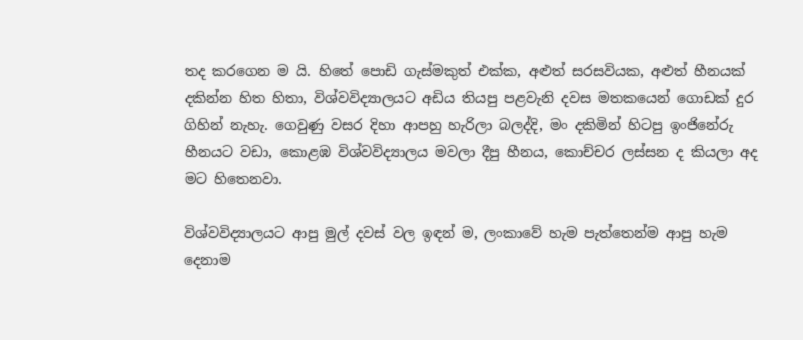තද කරගෙන ම යි. හිතේ පොඩි ගැස්මකුත් එක්ක, අළුත් සරසවියක, අළුත් හීනයක් දකින්න හිත හිතා, විශ්වවිද්‍යාලයට අඩිය තියපු පළවැනි දවස මතකයෙන් ගොඩක් දුර ගිහින් නැහැ. ගෙවුණු වසර දිහා ආපහු හැරිලා බලද්දි, මං දකිමින් හිටපු ඉංජිනේරු හීනයට වඩා, කොළඹ විශ්වවිද්‍යාලය මවලා දීපු හීනය, කොච්චර ලස්සන ද කියලා අද මට හිතෙනවා.

විශ්වවිද්‍යාලයට ආපු මුල් දවස් වල ඉඳන් ම, ලංකාවේ හැම පැත්තෙන්ම ආපු හැම දෙනාම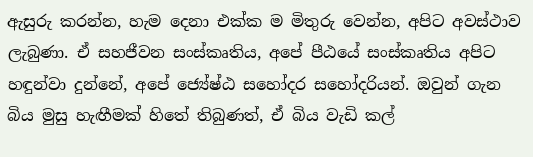ඇසුරු කරන්න, හැම දෙනා එක්ක ම මිතුරු වෙන්න, අපිට අවස්ථාව ලැබුණා. ඒ සහජීවන සංස්කෘතිය, අපේ පීඨයේ සංස්කෘතිය අපිට හඳුන්වා දුන්නේ, අපේ ජ්‍යේෂ්ඨ සහෝදර සහෝදරියන්. ඔවුන් ගැන බිය මුසු හැඟීමක් හිතේ තිබුණත්, ඒ බිය වැඩි කල්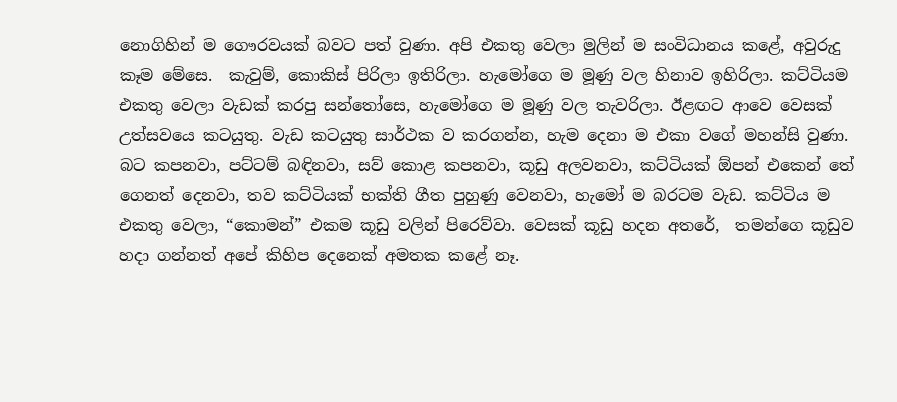නොගිහින් ම ගෞරවයක් බවට පත් වුණා. අපි එකතු වෙලා මුලින් ම සංවිධානය කළේ, අවුරුදු කෑම මේසෙ.  කැවුම්, කොකිස් පිරිලා ඉතිරිලා. හැමෝගෙ ම මූණු වල හිනාව ඉහිරිලා. කට්ටියම එකතු වෙලා වැඩක් කරපු සන්තෝසෙ, හැමෝගෙ ම මූණු වල තැවරිලා. ඊළඟට ආවෙ වෙසක් උත්සවයෙ කටයුතු. වැඩ කටයුතු සාර්ථක ව කරගන්න, හැම දෙනා ම එකා වගේ මහන්සි වුණා. බට කපනවා, පට්ටම් බඳිනවා, සව් කොළ කපනවා, කූඩු අලවනවා, කට්ටියක් ඕපන් එකෙන් තේ ගෙනත් දෙනවා, තව කට්ටියක් භක්ති ගීත පුහුණු වෙනවා, හැමෝ ම බරටම වැඩ. කට්ටිය ම එකතු වෙලා, “කොමන්” එකම කූඩු වලින් පිරෙව්වා. වෙසක් කූඩු හදන අතරේ,  තමන්ගෙ කූඩුව හදා ගන්නත් අපේ කිහිප දෙනෙක් අමතක කළේ නෑ.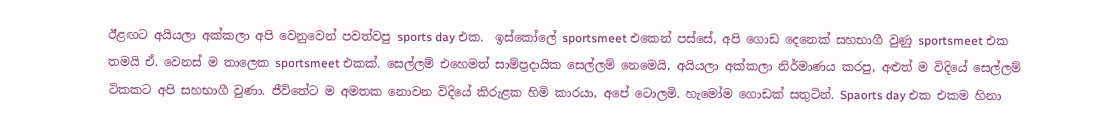ඊළඟට අයියලා අක්කලා අපි වෙනුවෙන් පවත්වපු sports day එක.  ඉස්කෝලේ sportsmeet එකෙන් පස්සේ, අපි ගොඩ දෙනෙක් සහභාගී වුණු sportsmeet එක තමයි ඒ. වෙනස් ම තාලෙක sportsmeet එකක්. සෙල්ලම් එහෙමත් සාම්ප්‍රදායික සෙල්ලම් නෙමෙයි, අයියලා අක්කලා නිර්මාණය කරපු, අළුත් ම විදියේ සෙල්ලම් ටිකකට අපි සහභාගී වුණා. ජීවිතේට ම අමතක නොවන විදියේ කිරුළක හිමි කාරයා, අපේ ටොලමි. හැමෝම ගොඩක් සතුටින්. Spaorts day එක එකම හිනා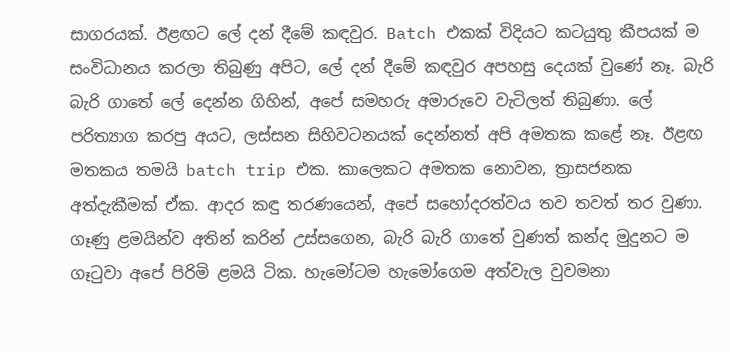සාගරයක්. ඊළඟට ලේ දන් දීමේ කඳවුර. Batch එකක් විදියට කටයුතු කීපයක් ම සංවිධානය කරලා තිබුණු අපිට, ලේ දන් දීමේ කඳවුර අපහසු දෙයක් වුණේ නෑ. බැරි බැරි ගාතේ ලේ දෙන්න ගිහින්, අපේ සමහරු අමාරුවෙ වැටිලත් තිබුණා. ලේ පරිත්‍යාග කරපු අයට, ලස්සන සිහිවටනයක් දෙන්නත් අපි අමතක කළේ නෑ. ඊළඟ මතකය තමයි batch trip එක. කාලෙකට අමතක නොවන, ත්‍රාසජනක අත්දැකීමක් ඒක. ආදර කඳු තරණයෙන්, අපේ සහෝදරත්වය තව තවත් තර වුණා. ගෑණු ළමයින්ව අතින් කරින් උස්සගෙන, බැරි බැරි ගාතේ වුණත් කන්ද මුදුනට ම ගෑටුවා අපේ පිරිමි ළමයි ටික. හැමෝටම හැමෝගෙම අත්වැල වුවමනා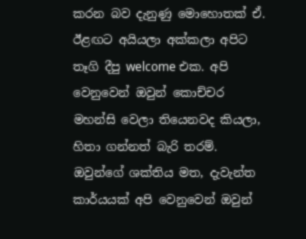කරන බව දැනුණු මොහොතක් ඒ. ඊළඟට අයියලා අක්කලා අපිට තෑගි දීපු welcome එක. අපි වෙනුවෙන් ඔවුන් කොච්චර මහන්සි වෙලා තියෙනවද කියලා, හිතා ගන්නත් බැරි තරම්. ඔවුන්ගේ ශක්තිය මත, දැවැන්ත කාර්යයක් අපි වෙනුවෙන් ඔවුන්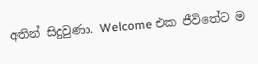අතින් සිදුවුණා. Welcome එක ජීවිතේට ම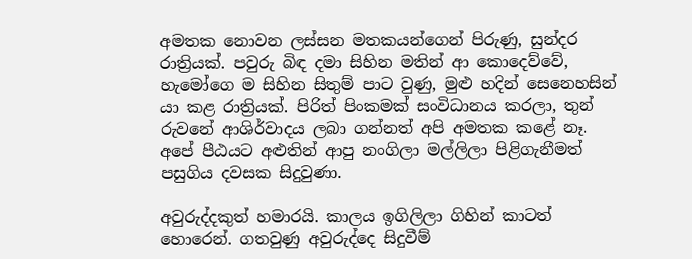අමතක නොවන ලස්සන මතකයන්ගෙන් පිරුණු, සුන්දර රාත්‍රියක්. පවුරු බිඳ දමා සිහින මතින් ආ කොදෙව්වේ, හැමෝගෙ ම සිහින සිතුම් පාට වුණු, මුළු හදින් සෙනෙහසින් යා කළ රාත්‍රියක්. පිරිත් පිංකමක් සංවිධානය කරලා, තුන් රුවනේ ආශිර්වාදය ලබා ගන්නත් අපි අමතක කළේ නෑ. අපේ පීඨයට අළුතින් ආපු නංගිලා මල්ලිලා පිළිගැනීමත් පසුගිය දවසක සිදුවුණා.

අවුරුද්දකුත් හමාරයි. කාලය ඉගිලිලා ගිහින් කාටත් හොරෙන්. ගතවුණු අවුරුද්දෙ සිදුවීම්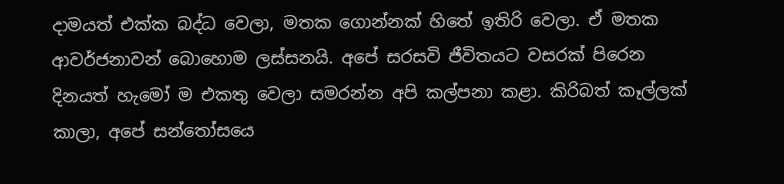දාමයත් එක්ක බද්ධ වෙලා, මතක ගොන්නක් හිතේ ඉතිරි වෙලා. ඒ මතක ආවර්ජනාවන් බොහොම ලස්සනයි. අපේ සරසවි ජීවිතයට වසරක් පිරෙන දිනයත් හැමෝ ම එකතු වෙලා සමරන්න අපි කල්පනා කළා. කිරිබත් කෑල්ලක් කාලා, අපේ සන්තෝසයෙ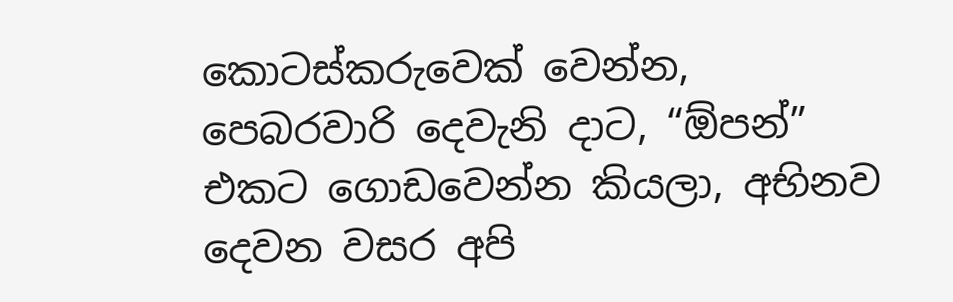කොටස්කරුවෙක් වෙන්න, පෙබරවාරි දෙවැනි දාට, “ඕපන්” එකට ගොඩවෙන්න කියලා, අභිනව දෙවන වසර අපි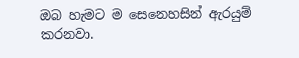ඔබ හැමට ම සෙනෙහසින් ඇරයුම් කරනවා.